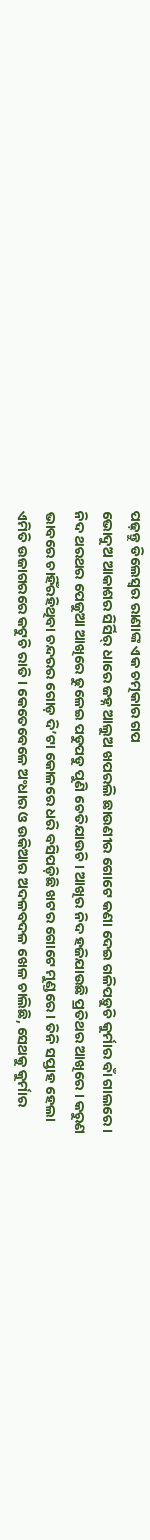ପଢ଼ନ୍ତୁ ଡିଲେସ୍ୱର ରାଣାଙ୍କ ଏକ ଚତ୍ମକାର ଗପ
ଭୋଦୁଅ ଆକାଶର ସିର୍ସିର୍ ଧାରେ ଜହ୍ନ ଆଲୁଅ ଖପରଲି ଛାଉଣୀର ଗୋଟେ କଣା ଦେଇ ଗଳିପଡ଼ୁଚି କୁର୍ମାର ବାଁ ଗାଲରେ । ନିଦ ଥରଥର ପେଜୁଆ ଆଖିରେ ଢୁଳେଇ ପଡୁପଡୁ ପୁଣି ଚେତିଯାଉଚି । ଆଖିର ନିଦ ହଜିଯାଉଛି ପ୍ରତିଥର ଆଖିରେ । କରୁଣ ଭାବରେ ଚାହିଁରହିଥିବା ଚନ୍ଦରର ଗୋଡ଼ ଦି’ଟା କୋଳରେ ଧରି ବସିପଡ଼ିଛି ଖଟର ଗୋଟେ ମୁଣ୍ଡରେ । ତିନି ସପ୍ତାହ ହେଲା ଏମିତି ଉଜାଗରରେ କଟୁଚି ରାତି । କେତେବେଳେ ଅଂଧାର ଓ ଉକିଆର ଅଦଳବଦଳ ଖେଳ ଚାଲିଛି, ସେଥକୁ କୁର୍ମାର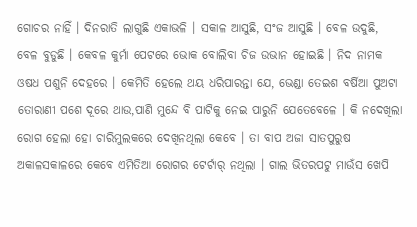ଗୋଚର ନାହିଁ । ଦିନରାତି ଲାଗୁଛି ଏକାଭଳି । ସକାଳ ଆସୁଛି, ସଂଜ ଆସୁଛି । ବେଳ ଉଦୁଛି, ବେଳ ବୁଡୁଛି । କେବଳ କୁର୍ମା ପେଟରେ ଭୋକ ବୋଲିବା ଚିଜ ଉଭାନ ହୋଇଛି । ନିଦ ନାମକ ଓଷଧ ପଶୁନି ଦେହରେ । କେମିତି ହେଲେ ଥୟ ଧରିପାରନ୍ତା ଯେ, ଭେଣ୍ଡା ତେଇଶ ବର୍ଷିଆ ପୁଅଟା ତୋରାଣୀ ପଶେ ଦୂରେ ଥାଉ,ପାଣି ମୁନ୍ଦେ ବି ପାଟିକୁ ନେଇ ପାରୁନି ଯେତେବେଳେ । କି ନଦେଖିଲା ରୋଗ ହେଲା ହୋ ଚାରିମୁଲକରେ ଦେଖିନଥିଲା କେବେ । ତା ବାପ ଅଜା ସାତପୁରୁଷ ଅକାଳସକାଳରେ କେବେ ଏମିତିଆ ରୋଗର ଟେର୍ଟାର୍ ନଥିଲା । ଗାଲ ଭିତରପଟୁ ମାଉଁସ ଖେପି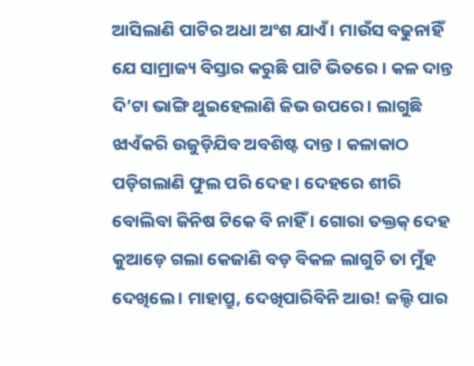ଆସିଲାଣି ପାଟିର ଅଧା ଅଂଶ ଯାଏଁ । ମାଉଁସ ବଢୁନାହିଁ ଯେ ସାମ୍ରାଜ୍ୟ ବିସ୍ତାର କରୁଛି ପାଟି ଭିତରେ । କଳ ଦାନ୍ତ ଦି’ଟା ଭାଙ୍ଗି ଥୁଇହେଲାଣି ଜିଭ ଉପରେ । ଲାଗୁଛି ଝାଏଁକରି ଉଜୁଡ଼ିଯିବ ଅବଶିଷ୍ଟ ଦାନ୍ତ । କଳାକାଠ ପଡ଼ିଗଲାଣି ଫୁଲ ପରି ଦେହ । ଦେହରେ ଶୀରି ବୋଲିବା ଜିନିଷ ଟିକେ ବି ନାହିଁ । ଗୋରା ତକ୍ତକ୍ ଦେହ କୁଆଡ଼େ ଗଲା କେଜାଣି ବଡ଼ ବିକଳ ଲାଗୁଚି ତା ମୁଁହ ଦେଖିଲେ । ମାହାପ୍ରୁ, ଦେଖିପାରିବିନି ଆଉ! ଜଲ୍ଦି ପାର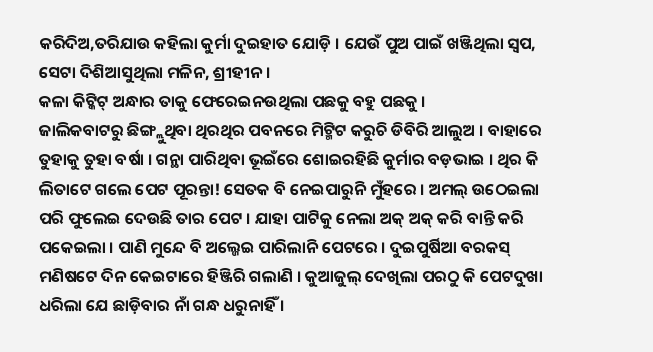କରିଦିଅ,ତରିଯାଉ କହିଲା କୁର୍ମା ଦୁଇହାତ ଯୋଡ଼ି । ଯେଉଁ ପୁଅ ପାଇଁ ଖଞ୍ଜିଥିଲା ସ୍ୱପ, ସେଟା ଦିଶିଆସୁଥିଲା ମଳିନ, ଶ୍ରୀହୀନ ।
କଳା କିଟ୍କିଟ୍ ଅନ୍ଧାର ତାକୁ ଫେରେଇନଉଥିଲା ପଛକୁ ବହୁ ପଛକୁ ।
ଜାଲିକବାଟରୁ ଛିଙ୍ଗ୍ଲୁଥିବା ଥିରଥିର ପବନରେ ମିଟ୍ମିଟ କରୁଚି ଡିବିରି ଆଲୁଅ । ବାହାରେ ତୁହାକୁ ତୁହା ବର୍ଷା । ଗନ୍ଥା ପାରିଥିବା ଭୂଇଁରେ ଶୋଇରହିଛି କୁର୍ମାର ବଡ଼ଭାଇ । ଥିର କି ଲିତାଟେ ଗଲେ ପେଟ ପୂରନ୍ତା! ସେତକ ବି ନେଇପାରୁନି ମୁଁହରେ । ଅମଲ୍ ଉଠେଇଲା ପରି ଫୁଲେଇ ଦେଉଛି ତାର ପେଟ । ଯାହା ପାଟିକୁ ନେଲା ଅକ୍ ଅକ୍ କରି ବାନ୍ତି କରି ପକେଇଲା । ପାଣି ମୁନ୍ଦେ ବି ଅଲ୍ଜେଇ ପାରିଲାନି ପେଟରେ । ଦୁଇପୁର୍ଷିଆ ବରକସ୍ ମଣିଷଟେ ଦିନ କେଇଟାରେ ହିଞ୍ଜିରି ଗଲାଣି । କୁଆଜୁଲ୍ ଦେଖିଲା ପରଠୁ କି ପେଟଦୁଖା ଧରିଲା ଯେ ଛାଡ଼ିବାର ନାଁ ଗନ୍ଧ ଧରୁନାହିଁ ।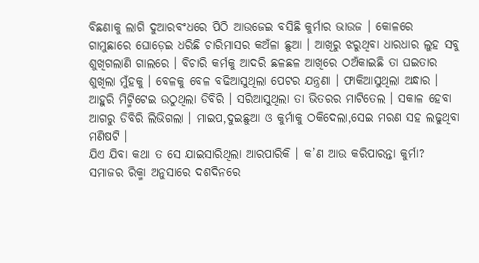ବିଛଣାକୁ ଲାଗି ଦୁଆରବଂଧରେ ପିଠି ଆଉଜେଇ ବସିଛି କୁର୍ମାର ଭାଉଜ । କୋଳରେ ଗାମୁଛାରେ ଘୋଡ଼େଇ ଧରିଛି ଚାରିମାସର କଅଁଳା ଛୁଆ । ଆଖିରୁ ଝରୁଥିବା ଧାରଧାର ଲୁହ ସବୁ ଶୁଖିଗଲାଣି ଗାଲରେ । ବିଚାରି କର୍ମକୁ ଆଦରି ଛଳଛଳ ଆଖିରେ ଠଅଁକାଇଛି ତା ଘଇତାର ଶୁଖିଲା ମୁଁହକୁ । ବେଳକୁ ବେଳ ବଢିଆସୁଥିଲା ପେଟର ଯନ୍ତ୍ରଣା । ଫାକିଆସୁଥିଲା ଅନ୍ଧାର । ଆହୁରି ମିଟ୍ମିଟେଇ ଉଠୁଥିଲା ଡିବିରି । ସରିଆସୁଥିଲା ତା ଭିତରର ମାଟିତେଲ । ସକାଳ ହେବା ଆଗରୁ ଡିବିରି ଲିଭିଗଲା । ମାଇପ,ଦୁଇଛୁଆ ଓ କୁର୍ମାକୁ ଠକିଦେଲା,ସେଇ ମରଣ ସହ ଲଢୁଥିବା ମଣିଷଟି ।
ଯିଏ ଯିବା କଥା ତ ସେ ଯାଇସାରିଥିଲା ଆରପାରିକି । କ’ଣ ଆଉ କରିପାରନ୍ତା କୁର୍ମା? ସମାଜର ରିକ୍ମା ଅନୁସାରେ ଦଶଦିନରେ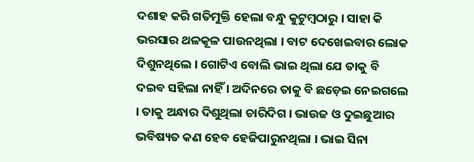ଦଶାହ କରି ଗତିମୁକ୍ତି ହେଲା ବନ୍ଧୁ କୁଟୁମ୍ବଠାରୁ । ସାହା କି ଭରସାର ଥଳକୂଳ ପାଉନଥିଲା । ବାଟ ଦେଖେଇବାର ଲୋକ ଦିଶୁନଥିଲେ । ଗୋଟିଏ ବୋଲି ଭାଇ ଥିଲା ଯେ ତାକୁ ବି ଦଇବ ସହିଲା ନାହିଁ । ଅଦିନରେ ତାକୁ ବି ଛଡ଼େଇ ନେଇଗଲେ । ତାକୁ ଅନ୍ଧାର ଦିଶୁଥିଲା ଚାରିଦିଗ । ଭାଉଜ ଓ ଦୁଇଛୁଆର ଭବିଷ୍ୟତ କଣ ହେବ ହେଜିପାରୁନଥିଲା । ଭାଇ ସିନା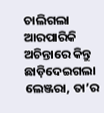ଚାଲିଗଲା ଆରପାରିକି ଅଚିନ୍ତାରେ କିନ୍ତୁ ଛାଡ଼ିଦେଇଗଲା ଲେଞ୍ଜରା, ତା’ର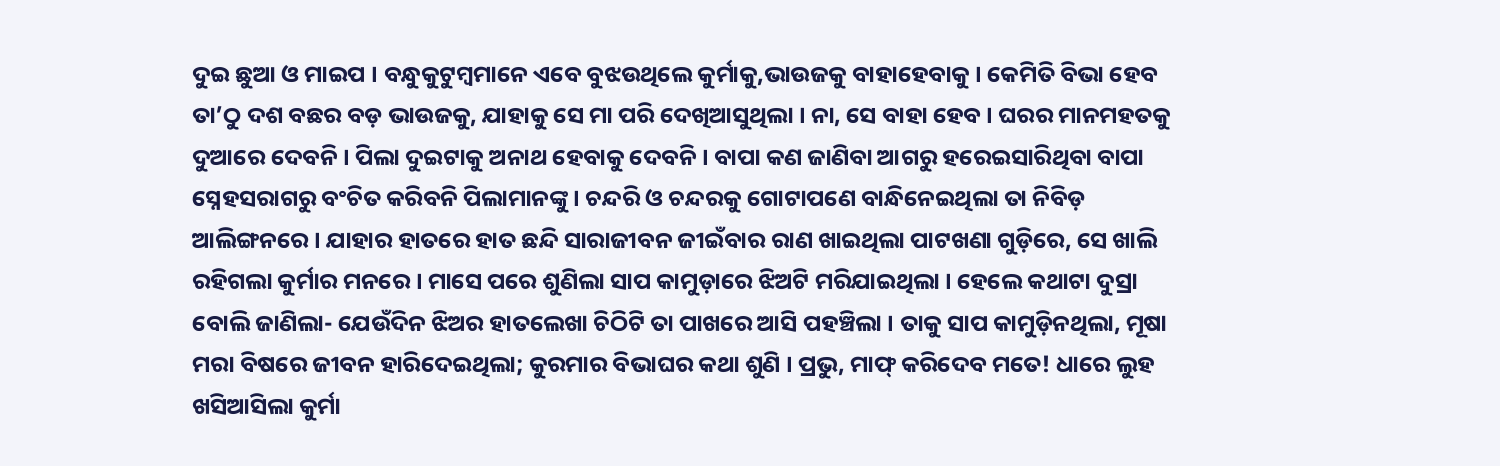ଦୁଇ ଛୁଆ ଓ ମାଇପ । ବନ୍ଧୁକୁଟୁମ୍ବମାନେ ଏବେ ବୁଝଉଥିଲେ କୁର୍ମାକୁ,ଭାଉଜକୁ ବାହାହେବାକୁ । କେମିତି ବିଭା ହେବ ତା’ଠୁ ଦଶ ବଛର ବଡ଼ ଭାଉଜକୁ, ଯାହାକୁ ସେ ମା ପରି ଦେଖିଆସୁଥିଲା । ନା, ସେ ବାହା ହେବ । ଘରର ମାନମହତକୁ ଦୁଆରେ ଦେବନି । ପିଲା ଦୁଇଟାକୁ ଅନାଥ ହେବାକୁ ଦେବନି । ବାପା କଣ ଜାଣିବା ଆଗରୁ ହରେଇସାରିଥିବା ବାପା ସ୍ନେହସରାଗରୁ ବଂଚିତ କରିବନି ପିଲାମାନଙ୍କୁ । ଚନ୍ଦରି ଓ ଚନ୍ଦରକୁ ଗୋଟାପଣେ ବାନ୍ଧିନେଇଥିଲା ତା ନିବିଡ଼ ଆଲିଙ୍ଗନରେ । ଯାହାର ହାତରେ ହାତ ଛନ୍ଦି ସାରାଜୀବନ ଜୀଇଁବାର ରାଣ ଖାଇଥିଲା ପାଟଖଣା ଗୁଡ଼ିରେ, ସେ ଖାଲି ରହିଗଲା କୁର୍ମାର ମନରେ । ମାସେ ପରେ ଶୁଣିଲା ସାପ କାମୁଡ଼ାରେ ଝିଅଟି ମରିଯାଇଥିଲା । ହେଲେ କଥାଟା ଦୁସ୍ରା ବୋଲି ଜାଣିଲା- ଯେଉଁଦିନ ଝିଅର ହାତଲେଖା ଚିଠିଟି ତା ପାଖରେ ଆସି ପହଞ୍ଚିଲା । ତାକୁ ସାପ କାମୁଡ଼ିନଥିଲା, ମୂଷା ମରା ବିଷରେ ଜୀବନ ହାରିଦେଇଥିଲା; କୁରମାର ବିଭାଘର କଥା ଶୁଣି । ପ୍ରଭୁ, ମାଫ୍ କରିଦେବ ମତେ! ଧାରେ ଲୁହ ଖସିଆସିଲା କୁର୍ମା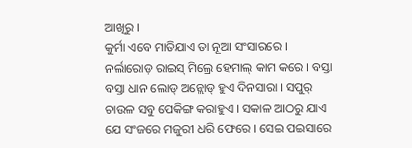ଆଖିରୁ ।
କୁର୍ମା ଏବେ ମାତିଯାଏ ତା ନୂଆ ସଂସାରରେ । ନର୍ଲାରୋଡ଼ ରାଇସ୍ ମିଲ୍ରେ ହେମାଲ୍ କାମ କରେ । ବସ୍ତା ବସ୍ତା ଧାନ ଲୋଡ୍ ଅନ୍ଲୋଡ୍ ହୁଏ ଦିନସାରା । ସପୁର୍ ଚାଉଳ ସବୁ ପେକିଙ୍ଗ କରାହୁଏ । ସକାଳ ଆଠରୁ ଯାଏ ଯେ ସଂଜରେ ମଜୁରୀ ଧରି ଫେରେ । ସେଇ ପଇସାରେ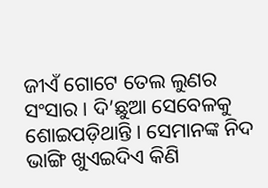ଜୀଏଁ ଗୋଟେ ତେଲ ଲୁଣର ସଂସାର । ଦି’ଛୁଆ ସେବେଳକୁ ଶୋଇପଡ଼ିଥାନ୍ତି । ସେମାନଙ୍କ ନିଦ ଭାଙ୍ଗି ଖୁଏଇଦିଏ କିଣି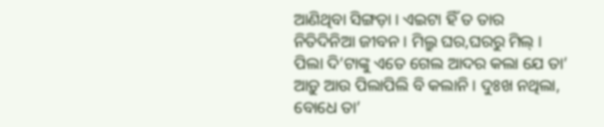ଆଣିଥିବା ସିଙ୍ଗଡ଼ା । ଏଇଟା ହିଁ ତ ତାର ନିତିଦିନିଆ ଜୀବନ । ମିଲ୍ରୁ ଘର,ଘରରୁ ମିଲ୍ ।
ପିଲା ଦି’ଟାଙ୍କୁ ଏତେ ଗେଲ ଆଦର କଲା ଯେ ତା’ ଆଡ଼ୁ ଆଉ ପିଲାପିଲି ବି କଲାନି । ଦୁଃଖ ନଥିଲା, ବୋଧେ ତା’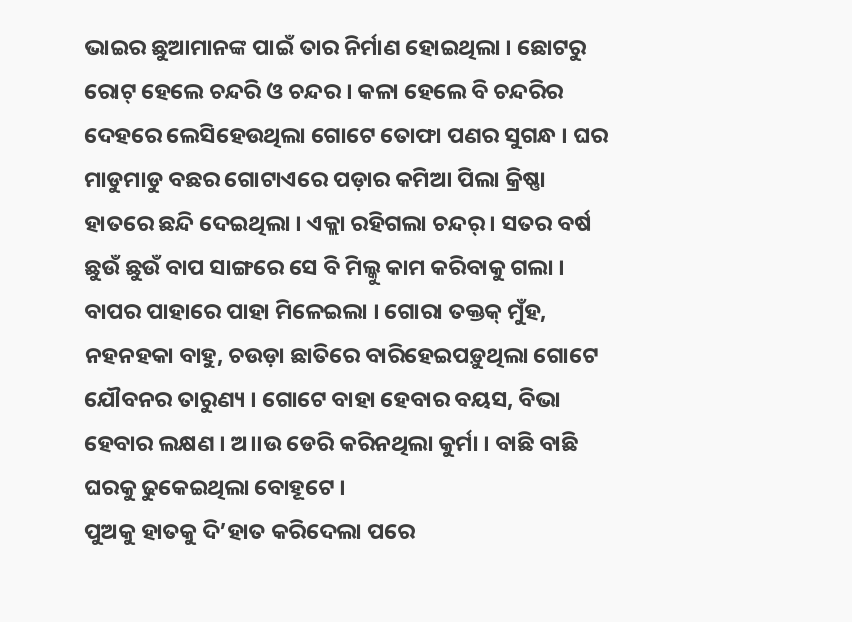ଭାଇର ଛୁଆମାନଙ୍କ ପାଇଁ ତାର ନିର୍ମାଣ ହୋଇଥିଲା । ଛୋଟରୁ ରୋଟ୍ ହେଲେ ଚନ୍ଦରି ଓ ଚନ୍ଦର । କଳା ହେଲେ ବି ଚନ୍ଦରିର ଦେହରେ ଲେସିହେଉଥିଲା ଗୋଟେ ତୋଫା ପଣର ସୁଗନ୍ଧ । ଘର ମାଡୁମାଡୁ ବଛର ଗୋଟାଏରେ ପଡ଼ାର କମିଆ ପିଲା କ୍ରିଷ୍ଣା ହାତରେ ଛନ୍ଦି ଦେଇଥିଲା । ଏକ୍ଲା ରହିଗଲା ଚନ୍ଦର୍ । ସତର ବର୍ଷ ଛୁଉଁ ଛୁଉଁ ବାପ ସାଙ୍ଗରେ ସେ ବି ମିଲ୍କୁ କାମ କରିବାକୁ ଗଲା । ବାପର ପାହାରେ ପାହା ମିଳେଇଲା । ଗୋରା ତକ୍ତକ୍ ମୁଁହ, ନହନହକା ବାହୁ, ଚଉଡ଼ା ଛାତିରେ ବାରିହେଇପଡ଼ୁଥିଲା ଗୋଟେ ଯୌବନର ତାରୁଣ୍ୟ । ଗୋଟେ ବାହା ହେବାର ବୟସ, ବିଭା ହେବାର ଲକ୍ଷଣ । ଅ।।ଉ ଡେରି କରିନଥିଲା କୁର୍ମା । ବାଛି ବାଛି ଘରକୁ ଢୁକେଇଥିଲା ବୋହୂଟେ ।
ପୁଅକୁ ହାତକୁ ଦି’ହାତ କରିଦେଲା ପରେ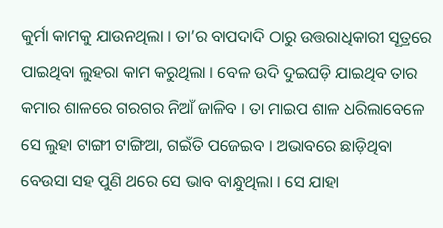କୁର୍ମା କାମକୁ ଯାଉନଥିଲା । ତା’ର ବାପଦାଦି ଠାରୁ ଉତ୍ତରାଧିକାରୀ ସୂତ୍ରରେ ପାଇଥିବା ଲୁହରା କାମ କରୁଥିଲା । ବେଳ ଉଦି ଦୁଇଘଡ଼ି ଯାଇଥିବ ତାର କମାର ଶାଳରେ ଗରଗର ନିଆଁ ଜାଳିବ । ତା ମାଇପ ଶାଳ ଧରିଲାବେଳେ ସେ ଲୁହା ଟାଙ୍ଗୀ ଟାଙ୍ଗିଆ, ଗଇଁତି ପଜେଇବ । ଅଭାବରେ ଛାଡ଼ିଥିବା ବେଉସା ସହ ପୁଣି ଥରେ ସେ ଭାବ ବାନ୍ଧୁଥିଲା । ସେ ଯାହା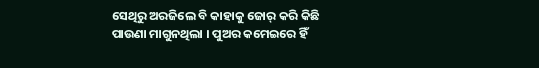ସେଥିରୁ ଅରଜିଲେ ବି କାହାକୁ ଜୋର୍ କରି କିଛି ପାଉଣା ମାଗୁନଥିଲା । ପୁଅର କମେଇରେ ହିଁ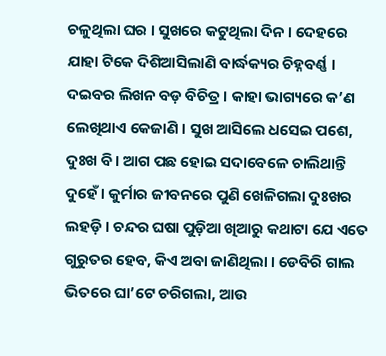ଚଳୁଥିଲା ଘର । ସୁଖରେ କଟୁଥିଲା ଦିନ । ଦେହରେ ଯାହା ଟିକେ ଦିଶିଆସିଲାଣି ବାର୍ଦ୍ଧକ୍ୟର ଚିହ୍ନବର୍ଣ୍ଣ । ଦଇବର ଲିଖନ ବଡ଼ ବିଚିତ୍ର । କାହା ଭାଗ୍ୟରେ କ’ଣ ଲେଖିଥାଏ କେଜାଣି । ସୁଖ ଆସିଲେ ଧସେଇ ପଶେ, ଦୁଃଖ ବି । ଆଗ ପଛ ହୋଇ ସଦାବେଳେ ଚାଲିଥାନ୍ତି ଦୁହେଁ । କୁର୍ମାର ଜୀବନରେ ପୁଣି ଖେଳିଗଲା ଦୁଃଖର ଲହଡ଼ି । ଚନ୍ଦର ଘଷା ପୁଡ଼ିଆ ଖିଆରୁ କଥାଟା ଯେ ଏତେ ଗୁରୁତର ହେବ, କିଏ ଅବା ଜାଣିଥିଲା । ଡେବିରି ଗାଲ ଭିତରେ ଘା’ଟେ ଚରିଗଲା, ଆଉ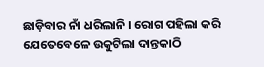ଛାଡ଼ିବାର ନାଁ ଧରିଲାନି । ରୋଗ ପହିଲା କରି ଯେତେବେଳେ ଉକୁଟିଲା ଦାନ୍ତକାଠି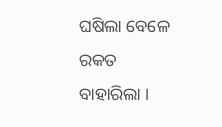ଘଷିଲା ବେଳେ ରକତ ବାହାରିଲା ।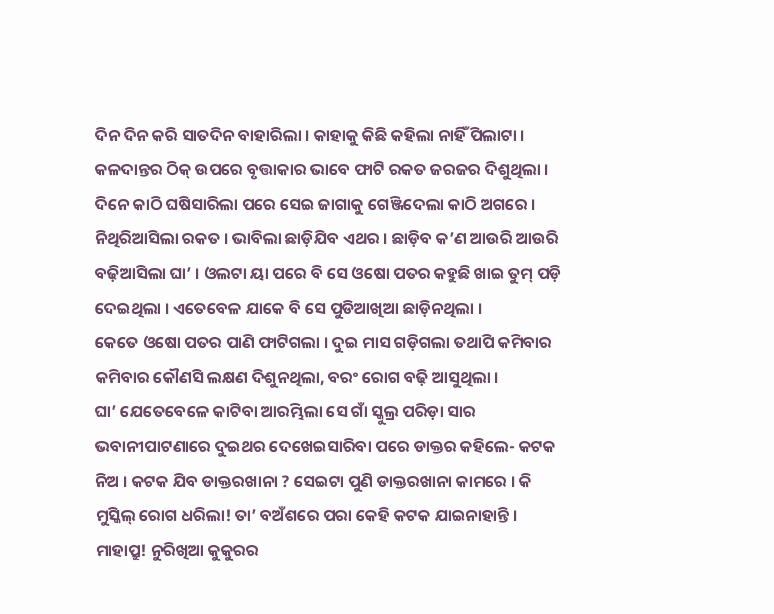ଦିନ ଦିନ କରି ସାତଦିନ ବାହାରିଲା । କାହାକୁ କିଛି କହିଲା ନାହିଁ ପିଲାଟା । କଳଦାନ୍ତର ଠିକ୍ ଉପରେ ବୃତ୍ତାକାର ଭାବେ ଫାଟି ରକତ ଜରଜର ଦିଶୁଥିଲା । ଦିନେ କାଠି ଘଷିସାରିଲା ପରେ ସେଇ ଜାଗାକୁ ଗେଞ୍ଜିଦେଲା କାଠି ଅଗରେ । ନିଥିରିଆସିଲା ରକତ । ଭାବିଲା ଛାଡ଼ିଯିବ ଏଥର । ଛାଡ଼ିବ କ’ଣ ଆଉରି ଆଉରି ବଢ଼ିଆସିଲା ଘା’ । ଓଲଟା ୟା ପରେ ବି ସେ ଓଷୋ ପତର କହୁଛି ଖାଇ ତୁମ୍ ପଡ଼ି ଦେଇଥିଲା । ଏତେବେଳ ଯାକେ ବି ସେ ପୁଡିଆଖିଆ ଛାଡ଼ିନଥିଲା ।
କେତେ ଓଷୋ ପତର ପାଣି ଫାଟିଗଲା । ଦୁଇ ମାସ ଗଡ଼ିଗଲା ତଥାପି କମିବାର କମିବାର କୌଣସି ଲକ୍ଷଣ ଦିଶୁନଥିଲା, ବରଂ ରୋଗ ବଢ଼ି ଆସୁଥିଲା ।
ଘା’ ଯେତେବେଳେ କାଟିବା ଆରମ୍ଭିଲା ସେ ଗାଁ ସ୍କୁଲ୍ର ପରିଡ଼ା ସାର
ଭବାନୀପାଟଣାରେ ଦୁଇଥର ଦେଖେଇସାରିବା ପରେ ଡାକ୍ତର କହିଲେ- କଟକ ନିଅ । କଟକ ଯିବ ଡାକ୍ତରଖାନା ? ସେଇଟା ପୁଣି ଡାକ୍ତରଖାନା କାମରେ । କି ମୁସ୍କିଲ୍ ରୋଗ ଧରିଲା! ତା’ ବଅଁଶରେ ପରା କେହି କଟକ ଯାଇନାହାନ୍ତି । ମାହାପ୍ରୁ! ନୁରିଖିଆ କୁକୁରର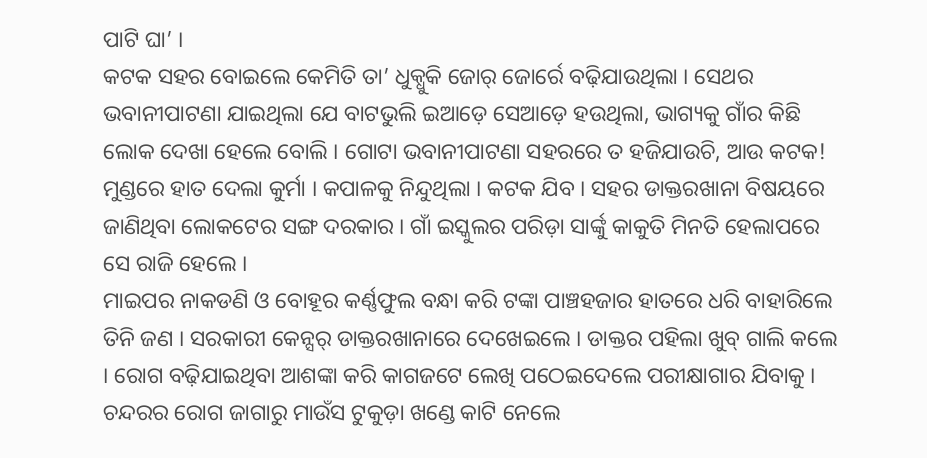ପାଟି ଘା’ ।
କଟକ ସହର ବୋଇଲେ କେମିତି ତା’ ଧୁକ୍ଧୁକି ଜୋର୍ ଜୋର୍ରେ ବଢ଼ିଯାଉଥିଲା । ସେଥର ଭବାନୀପାଟଣା ଯାଇଥିଲା ଯେ ବାଟଭୁଲି ଇଆଡ଼େ ସେଆଡ଼େ ହଉଥିଲା, ଭାଗ୍ୟକୁ ଗାଁର କିଛି ଲୋକ ଦେଖା ହେଲେ ବୋଲି । ଗୋଟା ଭବାନୀପାଟଣା ସହରରେ ତ ହଜିଯାଉଚି, ଆଉ କଟକ! ମୁଣ୍ଡରେ ହାତ ଦେଲା କୁର୍ମା । କପାଳକୁ ନିନ୍ଦୁଥିଲା । କଟକ ଯିବ । ସହର ଡାକ୍ତରଖାନା ବିଷୟରେ ଜାଣିଥିବା ଲୋକଟେର ସଙ୍ଗ ଦରକାର । ଗାଁ ଇସ୍କୁଲର ପରିଡ଼ା ସାର୍ଙ୍କୁ କାକୁତି ମିନତି ହେଲାପରେ ସେ ରାଜି ହେଲେ ।
ମାଇପର ନାକଡଣି ଓ ବୋହୂର କର୍ଣ୍ଣଫୁଲ ବନ୍ଧା କରି ଟଙ୍କା ପାଞ୍ଚହଜାର ହାତରେ ଧରି ବାହାରିଲେ ତିନି ଜଣ । ସରକାରୀ କେନ୍ସର୍ ଡାକ୍ତରଖାନାରେ ଦେଖେଇଲେ । ଡାକ୍ତର ପହିଲା ଖୁବ୍ ଗାଲି କଲେ । ରୋଗ ବଢ଼ିଯାଇଥିବା ଆଶଙ୍କା କରି କାଗଜଟେ ଲେଖି ପଠେଇଦେଲେ ପରୀକ୍ଷାଗାର ଯିବାକୁ । ଚନ୍ଦରର ରୋଗ ଜାଗାରୁ ମାଉଁସ ଟୁକୁଡ଼ା ଖଣ୍ଡେ କାଟି ନେଲେ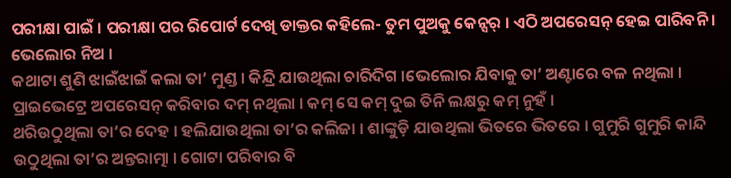ପରୀକ୍ଷା ପାଇଁ । ପରୀକ୍ଷା ପର ରିପୋର୍ଟ ଦେଖି ଡାକ୍ତର କହିଲେ- ତୁମ ପୁଅକୁ କେନ୍ସର୍ । ଏଠି ଅପରେସନ୍ ହେଇ ପାରିବନି । ଭେଲୋର ନିଅ ।
କଥାଟା ଶୁଣି ଝାଇଁଝାଇଁ କଲା ତା’ ମୁଣ୍ଡ । କିନ୍ଦ୍ରି ଯାଉଥିଲା ଚାରିଦିଗ ।ଭେଲୋର ଯିବାକୁ ତା’ ଅଣ୍ଟାରେ ବଳ ନଥିଲା ।
ପ୍ରାଇଭେଟ୍ରେ ଅପରେସନ୍ କରିବାର ଦମ୍ ନଥିଲା । କମ୍ ସେ କମ୍ ଦୁଇ ତିନି ଲକ୍ଷରୁ କମ୍ ନୁହଁ ।
ଥରିଉଠୁଥିଲା ତା’ର ଦେହ । ହଲିଯାଉଥିଲା ତା’ର କଲିଜା । ଶାଙ୍କୁଡ଼ି ଯାଉଥିଲା ଭିତରେ ଭିତରେ । ଗୁମୁରି ଗୁମୁରି କାନ୍ଦି ଉଠୁଥିଲା ତା’ର ଅନ୍ତରାତ୍ମା । ଗୋଟା ପରିବାର ବି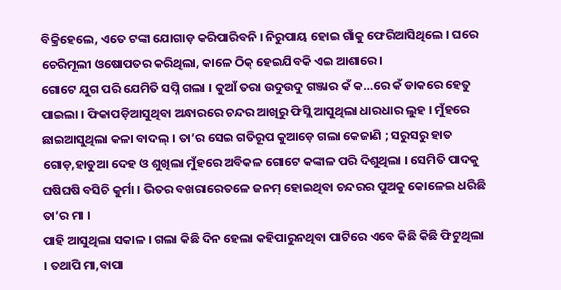ବିକ୍ରିହେଲେ, ଏତେ ଟଙ୍କା ଯୋଗାଡ଼ କରିପାରିବନି । ନିରୁପାୟ ହୋଇ ଗାଁକୁ ଫେରିଆସିଥିଲେ । ଘରେ ଚେରିମୂଲୀ ଓଷୋପତର କରିଥିଲା, କାଳେ ଠିକ୍ ହେଇଯିବକି ଏଇ ଆଶାରେ ।
ଗୋଟେ ଯୁଗ ପରି ଯେମିତି ସପ୍ନି ଗଲା । କୁଆଁ ତରା ଉଦୁଉଦୁ ଗଞ୍ଜାର କଁ କ…ରେ କଁ ଡାକରେ ହେତୁ ପାଇଲା । ଫିକାପଡ଼ିଆସୁଥିବା ଅନ୍ଧାରରେ ଚନ୍ଦର ଆଖିରୁ ଫିସ୍ଲି ଆସୁଥିଲା ଧାରଧାର ଲୁହ । ମୁଁହରେ ଛାଇଆସୁଥିଲା କଳା ବାଦଲ୍ । ତା’ର ସେଇ ଗତିରୂପ କୁଆଡ଼େ ଗଲା କେଜାଣି ; ସରୁସରୁ ହାତ ଗୋଡ଼,ହାଡୁଆ ଦେହ ଓ ଶୁଖିଲା ମୁଁହରେ ଅବିକଳ ଗୋଟେ କଙ୍କାଳ ପରି ଦିଶୁଥିଲା । ସେମିତି ପାଦକୁ ଘଷିଘଷି ବସିଚି କୁର୍ମା । ଭିତର ବଖରାରେତଳେ ଜନମ୍ ହୋଇଥିବା ଚନ୍ଦରର ପୁଅକୁ କୋଳେଇ ଧରିଛି ତା’ର ମା ।
ପାହି ଆସୁଥିଲା ସକାଳ । ଗଲା କିଛି ଦିନ ହେଲା କହିପାରୁନଥିବା ପାଟିରେ ଏବେ କିଛି କିଛି ଫିଟୁଥିଲା । ତଥାପି ମା,ବାପା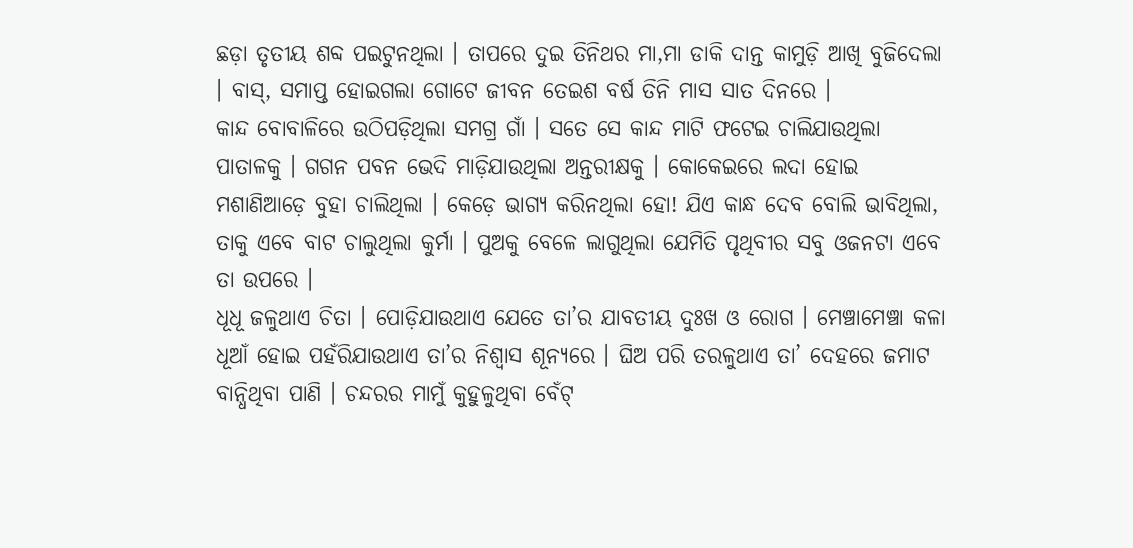ଛଡ଼ା ତୃତୀୟ ଶବ୍ଦ ପଇଟୁନଥିଲା । ତାପରେ ଦୁଇ ତିନିଥର ମା,ମା ଡାକି ଦାନ୍ତ କାମୁଡ଼ି ଆଖି ବୁଜିଦେଲା । ବାସ୍, ସମାପ୍ତ ହୋଇଗଲା ଗୋଟେ ଜୀବନ ତେଇଶ ବର୍ଷ ତିନି ମାସ ସାତ ଦିନରେ ।
କାନ୍ଦ ବୋବାଳିରେ ଉଠିପଡ଼ିଥିଲା ସମଗ୍ର ଗାଁ । ସତେ ସେ କାନ୍ଦ ମାଟି ଫଟେଇ ଚାଲିଯାଉଥିଲା ପାତାଳକୁ । ଗଗନ ପବନ ଭେଦି ମାଡ଼ିଯାଉଥିଲା ଅନ୍ତରୀକ୍ଷକୁ । କୋକେଇରେ ଲଦା ହୋଇ ମଶାଣିଆଡ଼େ ବୁହା ଚାଲିଥିଲା । କେଡ଼େ ଭାଗ୍ୟ କରିନଥିଲା ହୋ! ଯିଏ କାନ୍ଧ ଦେବ ବୋଲି ଭାବିଥିଲା, ତାକୁ ଏବେ ବାଟ ଚାଲୁଥିଲା କୁର୍ମା । ପୁଅକୁ ବେଳେ ଲାଗୁଥିଲା ଯେମିତି ପୃଥିବୀର ସବୁ ଓଜନଟା ଏବେ ତା ଉପରେ ।
ଧୂଧୂ ଜଳୁଥାଏ ଚିତା । ପୋଡ଼ିଯାଉଥାଏ ଯେତେ ତା’ର ଯାବତୀୟ ଦୁଃଖ ଓ ରୋଗ । ମେଞ୍ଚାମେଞ୍ଚା କଳା ଧୂଆଁ ହୋଇ ପହଁରିଯାଉଥାଏ ତା’ର ନିଶ୍ୱାସ ଶୂନ୍ୟରେ । ଘିଅ ପରି ତରଳୁଥାଏ ତା’ ଦେହରେ ଜମାଟ ବାନ୍ଧିଥିବା ପାଣି । ଚନ୍ଦରର ମାମୁଁ କୁହୁଳୁଥିବା ବେଁଟ୍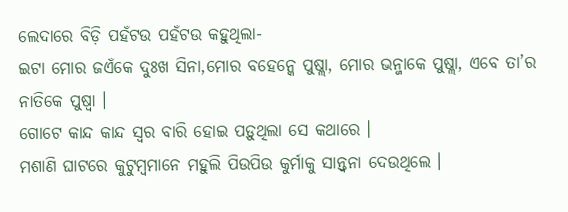ଲେଦାରେ ବିଡ଼ି ପହଁଟଉ ପହଁଟଉ କହୁଥିଲା-
ଇଟା ମୋର ଜଏଁକେ ଦୁଃଖ ସିନା,ମୋର ବହେନ୍କେ ପୁଷ୍ଲା, ମୋର ଭନ୍ଜାକେ ପୁଷ୍ଲା, ଏବେ ତା’ର ନାତିକେ ପୁଷ୍ବା ।
ଗୋଟେ କାନ୍ଦ କାନ୍ଦ ସ୍ୱର ବାରି ହୋଇ ପଡ଼ୁଥିଲା ସେ କଥାରେ ।
ମଶାଣି ଘାଟରେ କୁଟୁମ୍ବମାନେ ମହୁଲି ପିଉପିଉ କୁର୍ମାକୁ ସାନ୍ତ୍ୱନା ଦେଉଥିଲେ ।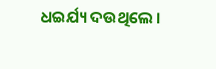ଧଇର୍ଯ୍ୟ ଦଉଥିଲେ ।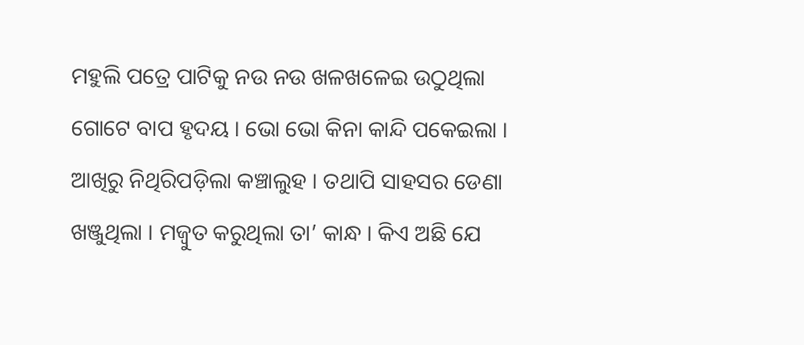ମହୁଲି ପତ୍ରେ ପାଟିକୁ ନଉ ନଉ ଖଳଖଳେଇ ଉଠୁଥିଲା ଗୋଟେ ବାପ ହୃଦୟ । ଭୋ ଭୋ କିନା କାନ୍ଦି ପକେଇଲା । ଆଖିରୁ ନିଥିରିପଡ଼ିଲା କଞ୍ଚାଲୁହ । ତଥାପି ସାହସର ଡେଣା ଖଞ୍ଜୁଥିଲା । ମଜ୍ବୁତ କରୁଥିଲା ତା’ କାନ୍ଧ । କିଏ ଅଛି ଯେ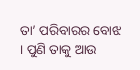ତା’ ପରିବାରର ବୋଝ । ପୁଣି ତାକୁ ଆଉ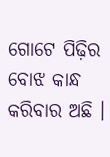ଗୋଟେ ପିଢ଼ିର ବୋଝ କାନ୍ଧ କରିବାର ଅଛି ।